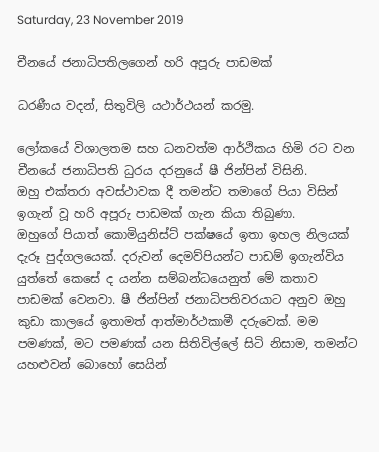Saturday, 23 November 2019

චීනයේ ජනාධිපති‍ලගෙන් හරි අපූරු පාඩමක්

ධරණීය වදන්, සිතුවිලි යථාර්ථයන් කරමු.

ලෝකයේ විශාලතම සහ ධනවත්ම ආර්ථිකය හිමි රට වන චීනයේ ජනාධිපති ධුරය දරනුයේ ෂී ජින්පින් විසිනි.
ඔහු එක්තරා අවස්ථාවක දී තමන්ට තමාගේ පියා විසින් ඉගැන් වූ හරි අපූරු පාඩමක් ගැන කියා තිබුණා.
ඔහුගේ පියාත් කොමියුනිස්ට් පක්ෂයේ ඉතා ඉහල නිලයක් දැරූ පුද්ගලයෙක්. දරුවන් දෙමව්පියන්ට පාඩම් ඉගැන්විය යුත්තේ කෙසේ ද යන්න සම්බන්ධයෙනුත් මේ කතාව පාඩමක් වෙනවා. ෂී ජින්පින් ජනාධිපතිවරයාට අනුව ඔහු කුඩා කාලයේ ඉතාමත් ආත්මාර්ථකාමී දරුවෙක්. මම පමණක්, මට පමණක් යන සිතිවිල්ලේ සිටි නිසාම, තමන්ට යහළුවන් බොහෝ සෙයින්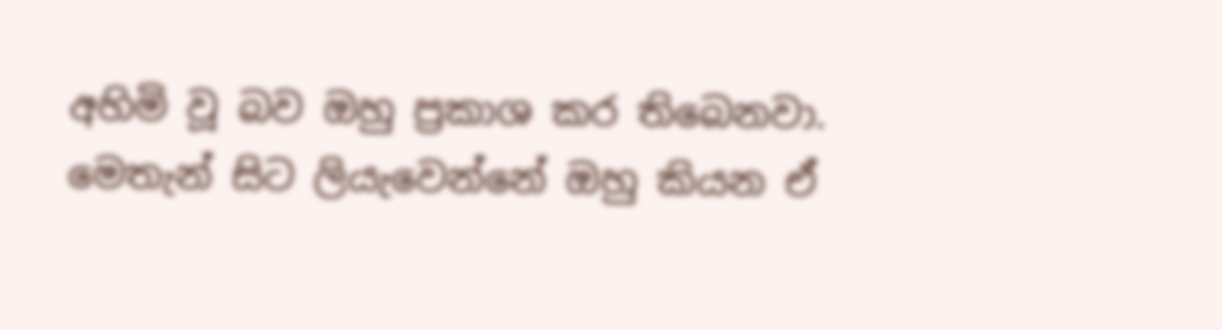අහිමි වූ බව ඔහු ප්‍රකාශ කර තිබෙනවා.
මෙතැන් සිට ලියැවෙන්නේ ඔහු කියන ඒ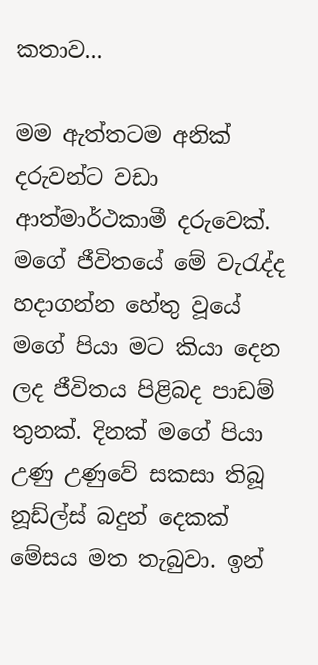කතාව...

මම ඇත්තටම අනික් දරුවන්ට වඩා ආත්මාර්ථකාමී දරුවෙක්. මගේ ජීවිතයේ මේ වැරැද්ද හදාගන්න හේතු වූයේ මගේ පියා මට කියා දෙන ලද ජීවිතය පිළිබද පාඩම් තුනක්. දිනක් මගේ පියා උණු උණුවේ සකසා තිබූ නූඩ්ල්ස් බදුන් දෙකක් මේසය මත තැබුවා. ඉන්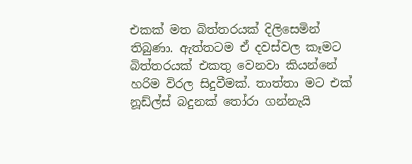එකක් මත බිත්තරයක් දිලිසෙමින් තිබුණා. ඇත්තටම ඒ දවස්වල කෑමට බිත්තරයක් එකතු වෙනවා කියන්නේ හරිම විරල සිදුවීමක්. තාත්තා මට එක් නූඩ්ල්ස් බදුනක් තෝරා ගන්නැයි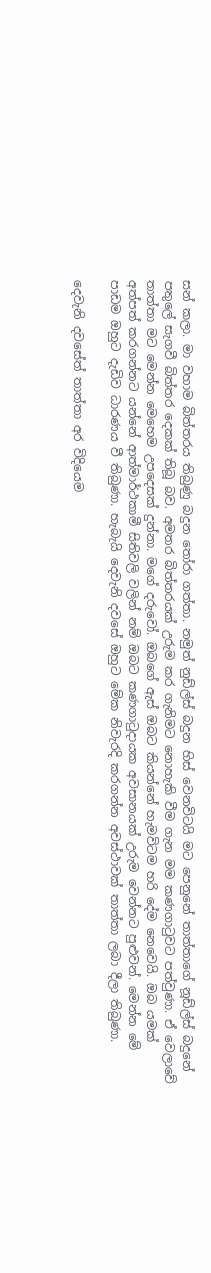සන් කලා. මා වහාම බිත්තරය තිබුණු බදුන තෝරා ගත්තා. නමුත් නුඩ්ල්ස් බදුන හිස් වෙනවිටයි මට පෙනුනේ තාත්තාගේ නූඩ්ල්ස් බදුනේ පතුලේ සැගවී බිත්තර දෙකක් තිබූ බව. අමතර බිත්තරයක් උරුම කර ගැනිමට නොහැකි වීම ගැන මම කණගාටුවට පත්වුණා. ඒ වෙලාවේ තාත්තා මට මෙන්න මෙහෙම උපදෙසක් දුන්නා. මගේ දරුවෝ. ඔබගේ ඇස් ඔබට කියන්නේ හැමවිටම හරි දේම නෙවෙයි. ඔබ යමක් අත්පත් කරගන්නට යන්නේ ආත්මාර්ථකාමී සිතිවලි වලින් නම් ඔබට කණගාටුදායක අවසානයක් උරුම වෙන්නට පුළුවන්. මෙන්න මේ පාඩම ඔහුට දැඩිව ධාරණය වී තිබුණා. හැබැයි දෙවැනි දවසේ ඔහුට මේක නිවැරදි කරගන්න අවස්ථාවක් තාත්තා ලබා දීලා තිබුණා.

දෙවැනි දවසේත් තාත්තා අර විදියෙම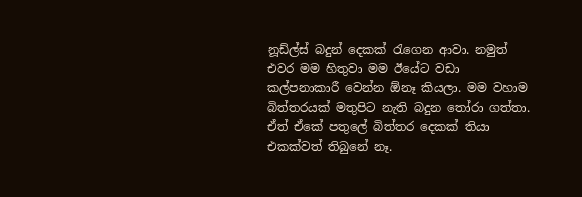නූඩ්ල්ස් බදුන් දෙකක් රැගෙන ආවා. නමුත් එවර මම හිතුවා මම ඊයේට වඩා කල්පනාකාරී වෙන්න ඕනෑ කියලා. මම වහාම බිත්තරයක් මතුපිට නැති බදුන තෝරා ගත්තා. ඒත් ඒකේ පතුලේ බිත්තර දෙකක් තියා එකක්වත් තිබුනේ නෑ.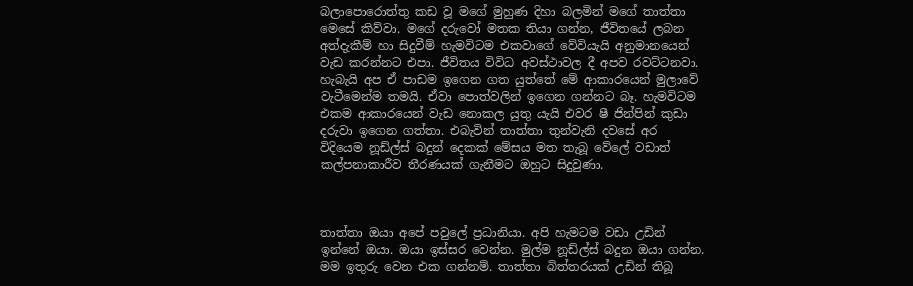බලාපොරොත්තු කඩ වූ මගේ මුහුණ දිහා බලමින් මගේ තාත්තා මෙසේ කිව්වා. මගේ දරුවෝ මතක තියා ගන්න, ජීවිතයේ ලබන අත්දැකීම් හා සිදුවීම් හැමවිටම එකවාගේ වේවියැයි අනුමානයෙන් වැඩ කරන්නට එපා. ජීවිතය විවිධ අවස්ථාවල දී අපව රවට්ටනවා. හැබැයි අප ඒ පාඩම ඉගෙන ගත යුත්තේ මේ ආකාරයෙන් මුලාවේ වැටීමෙන්ම තමයි. ඒවා පොත්වලින් ඉගෙන ගන්නට බෑ. හැමවිටම එකම ආකාරයෙන් වැඩ නොකල යුතු යැයි එවර ෂී ජින්පින් කුඩා දරුවා ඉගෙන ගත්තා. එබැවින් තාත්තා තුන්වැනි දවසේ අර විදියෙම නූඩ්ල්ස් බදුන් දෙකක් මේසය මත තැබූ වේලේ වඩාත් කල්පනාකාරීව තීරණයක් ගැනීමට ඔහුට සිදුවුණා.



තාත්තා ඔයා අපේ පවුලේ ප්‍රධානියා. අපි හැමටම වඩා උඩින් ඉන්නේ ඔයා. ඔයා ඉස්සර වෙන්න. මුල්ම නූඩ්ල්ස් බදුන ඔයා ගන්න. මම ඉතුරු වෙන එක ගන්නම්. තාත්තා බිත්තරයක් උඩින් තිබූ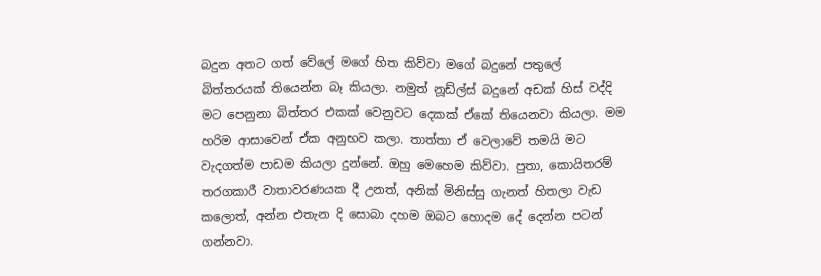බදුන අතට ගත් වේලේ මගේ හිත කිව්වා මගේ බදුනේ පතුලේ බිත්තරයක් තියෙන්න බෑ කියලා. නමුත් නූඩ්ල්ස් බදුනේ අඩක් හිස් වද්දි මට පෙනුනා බිත්තර එකක් වෙනුවට දෙකක් ඒකේ තියෙනවා කියලා. මම හරිම ආසාවෙන් ඒක අනුභව කලා. තාත්තා ඒ වෙලාවේ තමයි මට වැදගත්ම පාඩම කියලා දුන්නේ. ඔහු මෙහෙම කිව්වා. පුතා, කොයිතරම් තරගකාරී වාතාවරණයක දී උනත්, අනික් මිනිස්සු ගැනත් හිතලා වැඩ කලොත්, අන්න එතැන දි සොබා දහම ඔබට හොදම දේ දෙන්න පටන් ගන්නවා.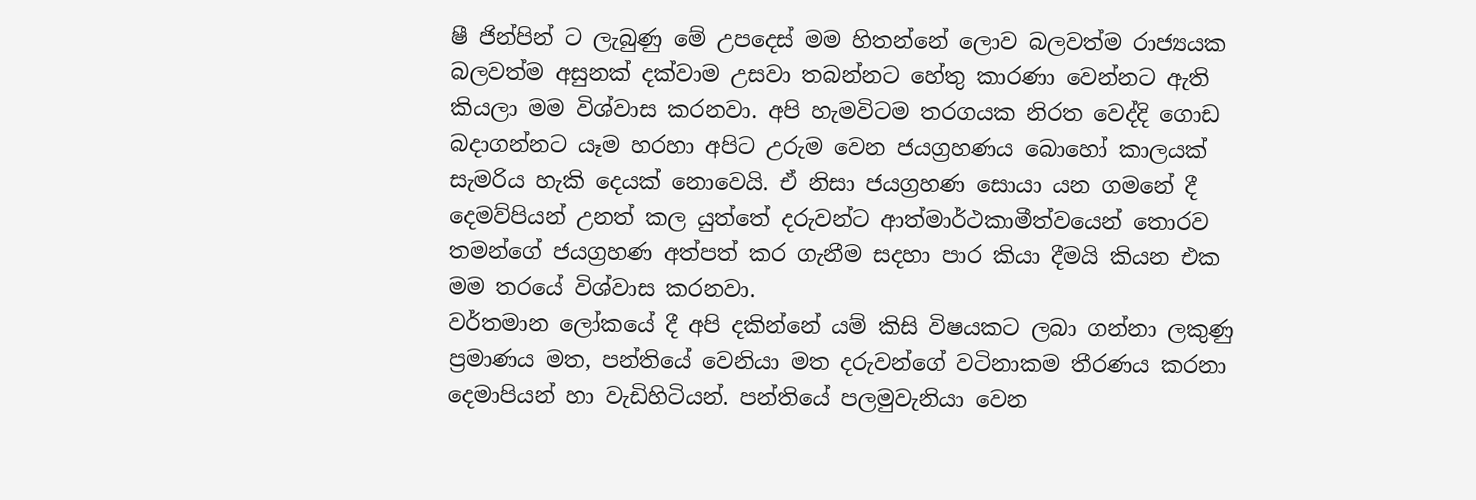ෂී ජින්පින් ට ලැබුණු මේ උපදෙස් මම හිතන්නේ ලොව බලවත්ම රාජ්‍යයක බලවත්ම අසුනක් දක්වාම උසවා තබන්නට හේතු කාරණා වෙන්නට ඇති කියලා මම විශ්වාස කරනවා. අපි හැමවිටම තරගයක නිරත වෙද්දි ගොඩ බදාගන්නට යෑම හරහා අපිට උරුම වෙන ජයග්‍රහණය බොහෝ කාලයක් සැමරිය හැකි දෙයක් නොවෙයි. ඒ නිසා ජයග්‍රහණ සොයා යන ගමනේ දී දෙමව්පියන් උනත් කල යුත්තේ දරුවන්ට ආත්මාර්ථකාමීත්වයෙන් තොරව තමන්ගේ ජයග්‍රහණ අත්පත් කර ගැනීම සදහා පාර කියා දීමයි කියන එක මම තරයේ විශ්වාස කරනවා.
වර්තමාන ලෝකයේ දී අපි දකින්නේ යම් කිසි විෂයකට ලබා ගන්නා ලකුණු ප්‍රමාණය මත, පන්තියේ වෙනියා මත දරුවන්ගේ වටිනාකම තීරණය කරනා දෙමාපියන් හා වැඩිහිටියන්. පන්තියේ පලමුවැනියා වෙන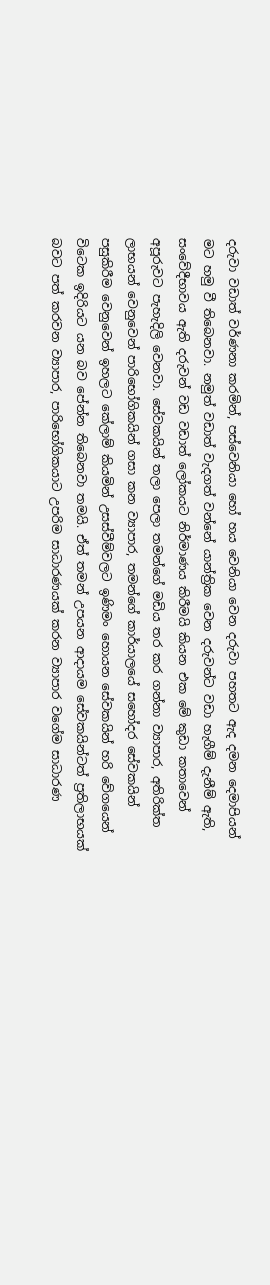දරුවා වඩාත් වර්ණනා කරමින්, පස්වෙනියා හෝ හය වෙනියා වෙන දරුවා පහතට ඇද දමන දෙමාපියන් මට හමු වී තිබෙනවා. නමුත් වඩාත් වැදගත් වන්නේ යාන්ත්‍රික වෙන දරුවන්ට වඩා හැගීම් දැනීම් ඇති, සංවේදීභාවය ඇති දරුවන් වඩ වඩාත් ලෝකයට නිර්මාණය කිරීමයි කියන එක මේ කුඩා කතාවෙන් අපූරුවට පැහැදිලි වෙනවා. සේවකයින් තලා පෙලා තමන්ගේ මඩිය තර කර ගන්නා ව්‍යාපාර, අතිරික්ත ලාභයන් වෙනුවෙන් පාරිභෝගිකයින් ගසා කන ව්‍යාපාර, තමන්ගේ කාර්යාලයේ සහෝදර සේවකයින් පසුකිරීම වෙනුවෙන් ඉහලට කේලාම් කියමින් උසස්වීම්වලට ඉණිමං හොයන සේවකයින් හරි වේගයෙන් විටෙක ඉදිරියට යන බව පේන්න තිබෙනවා තමයි. ඒත් තමන් උපයන ආදායම සේවකයින්ටත් ප්‍රතිලාභයක් බවට පත් කරවන ව්‍යාපාර, පාරිභෝගිකයාට උපරිම සාධාරණයක් කරන ව්‍යාපාර වගේම සාධාරණ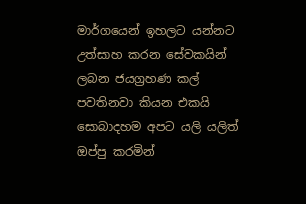මාර්ගයෙන් ඉහලට යන්නට උත්සාහ කරන සේවකයින් ලබන ජයග්‍රහණ කල් පවතිනවා කියන එකයි සොබාදහම අපට යලි යලිත් ඔප්පු කරමින්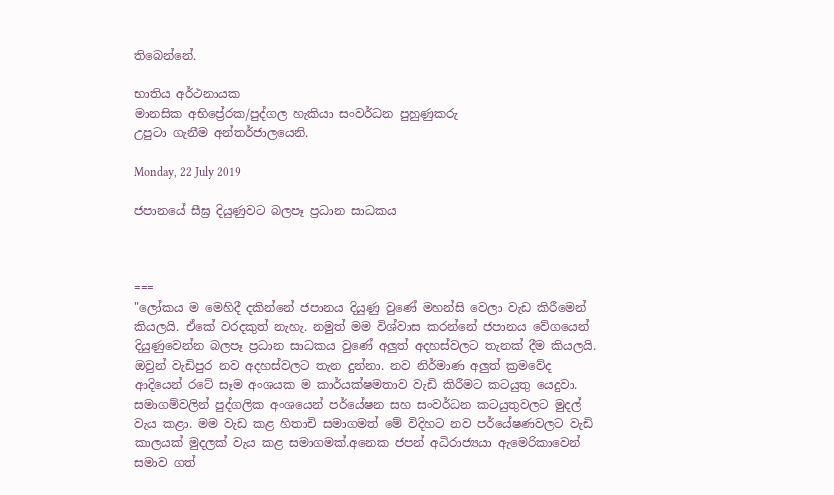තිබෙන්නේ.

භාතිය අර්ථනායක
මානසික අභිප්‍රේරක/පුද්ගල හැකියා සංවර්ධන පුහුණුකරු
උපුටා ගැනීම අන්තර්ජාලයෙනි.

Monday, 22 July 2019

ජපානයේ සීඝ්‍ර දියුණුවට බලපෑ ප්‍රධාන සාධකය



===
"ලෝකය ම මෙහිදී දකින්නේ ජපානය දියුණු වුණේ මහන්සි වෙලා වැඩ කිරීමෙන් කියලයි. ඒකේ වරදකුත් නැහැ. නමුත් මම විශ්වාස කරන්නේ ජපානය වේගයෙන් දියුණුවෙන්න බලපෑ ප්‍රධාන සාධකය වුණේ අලුත් අදහස්වලට තැනක් දීම කියලයි. ඔවුන් වැඩිපුර නව අදහස්වලට තැන දුන්නා. නව නිර්මාණ අලුත් ක්‍රමවේද ආදියෙන් රටේ සෑම අංශයක ම කාර්යක්ෂමතාව වැඩි කිරීමට කටයුතු යෙදුවා. සමාගම්වලින් පුද්ගලික අංශයෙන් පර්යේෂන සහ සංවර්ධන කටයුතුවලට මුදල් වැය කළා. මම වැඩ කළ හිතාචි සමාගමත් මේ විදිහට නව පර්යේෂණවලට වැඩි කාලයක් මුදලක් වැය කළ සමාගමක්.අනෙක ජපන් අධිරාජ්‍යයා ඇමෙරිකාවෙන් සමාව ගත්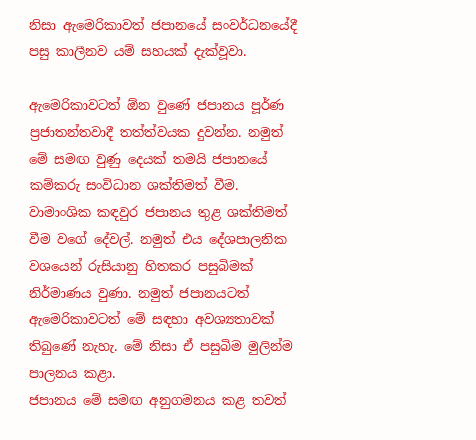නිසා ඇමෙරිකාවත් ජපානයේ සංවර්ධනයේදී පසු කාලීනව යම් සහයක් දැක්වූවා.

ඇමෙරිකාවටත් ඕන වුණේ ජපානය පූර්ණ ප්‍රජාතන්තවාදී තත්ත්වයක දුවන්න. නමුත් මේ සමඟ වුණු දෙයක් තමයි ජපානයේ කම්කරු සංවිධාන ශක්තිමත් වීම. වාමාංශික කඳවුර ජපානය තුළ ශක්තිමත් වීම වගේ දේවල්. නමුත් එය දේශපාලනික වශයෙන් රුසියානු හිතකර පසුබිමක් නිර්මාණය වුණා. නමුත් ජපානයටත් ඇමෙරිකාවටත් මේ සඳහා අවශ්‍යතාවක් තිබුණේ නැහැ. මේ නිසා ඒ පසුබිම මුලින්ම පාලනය කළා.
ජපානය මේ සමඟ අනුගමනය කළ තවත්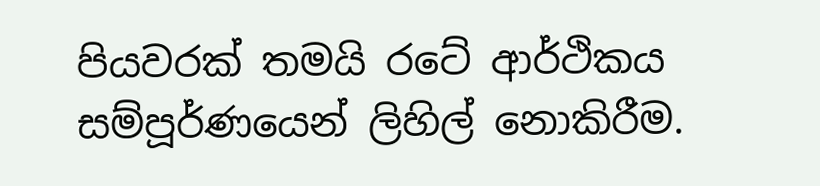පියවරක් තමයි රටේ ආර්ථිකය සම්පූර්ණයෙන් ලිහිල් නොකිරීම.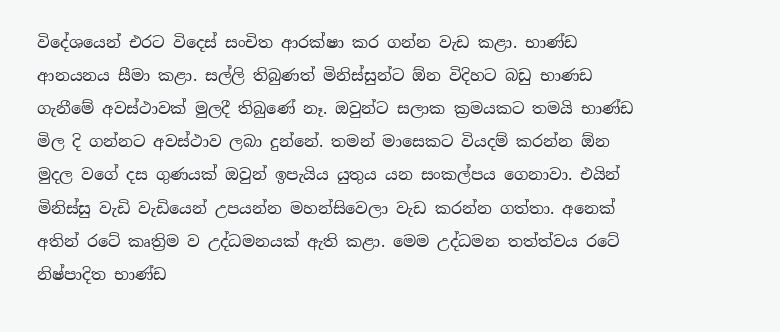විදේශයෙන් එරට විදෙස් සංචිත ආරක්ෂා කර ගන්න වැඩ කළා. භාණ්ඩ ආනයනය සීමා කළා. සල්ලි තිබුණත් මිනිස්සුන්ට ඕන විදිහට බඩු භාණඩ ගැනීමේ අවස්ථාවක් මුලදී තිබුණේ නෑ. ඔවුන්ට සලාක ක්‍රමයකට තමයි භාණ්ඩ මිල දි ගන්නට අවස්ථාව ලබා දුන්නේ. තමන් මාසෙකට වියදම් කරන්න ඕන මුදල වගේ දස ගුණයක් ඔවුන් ඉපැයිය යුතුය යන සංකල්පය ගෙනාවා. එයින් මිනිස්සු වැඩි වැඩියෙන් උපයන්න මහන්සිවෙලා වැඩ කරන්න ගත්තා. අනෙක් අතින් රටේ කෘත්‍රිම ව උද්ධමනයක් ඇති කළා. මෙම උද්ධමන තත්ත්වය රටේ නිෂ්පාදිත භාණ්ඩ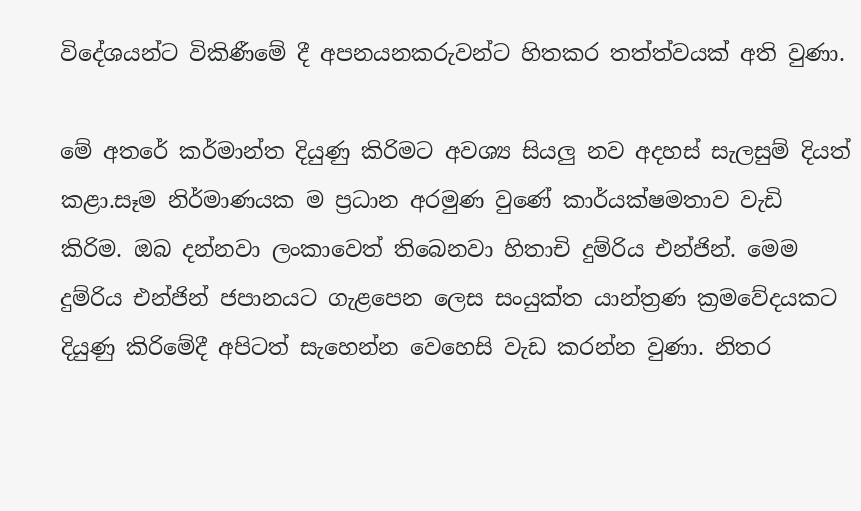විදේශයන්ට විකිණීමේ දී අපනයනකරුවන්ට හිතකර තත්ත්වයක් අති වුණා.

මේ අතරේ කර්මාන්ත දියුණු කිරිමට අවශ්‍ය සියලු නව අදහස් සැලසුම් දියත් කළා.සෑම නිර්මාණයක ම ප්‍රධාන අරමුණ වුණේ කාර්යක්ෂමතාව වැඩි කිරිම. ඔබ දන්නවා ලංකාවෙත් තිබෙනවා හිතාචි දුම්රිය එන්ජින්. මෙම දුම්රිය එන්ජින් ජපානයට ගැළපෙන ලෙස සංයුක්ත යාන්ත්‍රණ ක්‍රමවේදයකට දියුණු කිරිමේදී අපිටත් සැහෙන්න වෙහෙසි වැඩ කරන්න වුණා. නිතර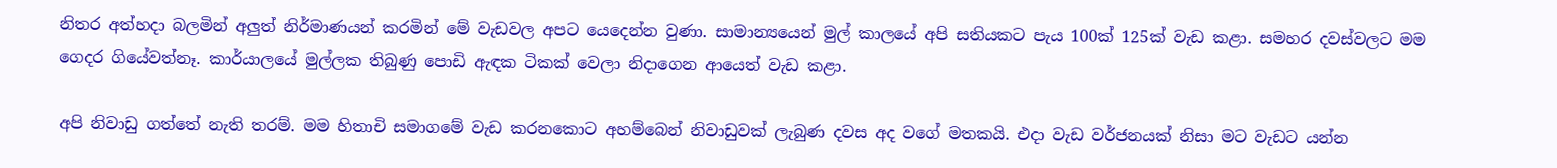නිතර අත්හදා බලමින් අලුත් නිර්මාණයන් කරමින් මේ වැඩවල අපට යෙදෙන්න වුණා. සාමාන්‍යයෙන් මුල් කාලයේ අපි සතියකට පැය 100ක් 125ක් වැඩ කළා. සමහර දවස්වලට මම ගෙදර ගියේවත්නෑ. කාර්යාලයේ මුල්ලක තිබුණු පොඩි ඇඳක ටිකක් වෙලා නිදාගෙන ආයෙත් වැඩ කළා.

අපි නිවාඩු ගත්තේ නැති තරම්. මම හිතාචි සමාගමේ වැඩ කරනකොට අහම්බෙන් නිවාඩුවක් ලැබුණ දවස අද වගේ මතකයි. එදා වැඩ වර්ජනයක් නිසා මට වැඩට යන්න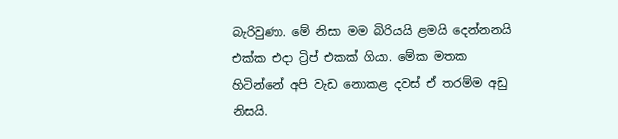බැරිවුණා. මේ නිසා මම බිරියයි ළමයි දෙන්නනයි එක්ක එදා ට්‍රිප් එකක් ගියා. මේක මතක හිටින්නේ අපි වැඩ නොකළ දවස් ඒ තරම්ම අඩු නිසයි.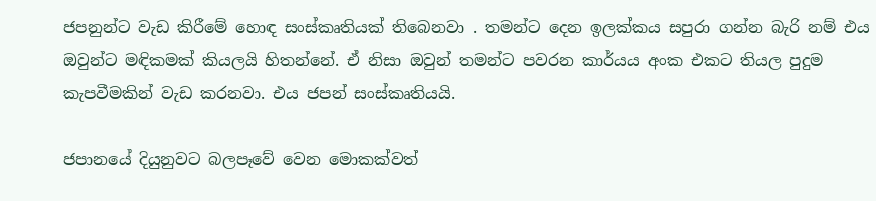ජපනුන්ට වැඩ කිරීමේ හොඳ සංස්කෘතියක් තිබෙනවා . තමන්ට දෙන ඉලක්කය සපුරා ගන්න බැරි නම් එය ඔවුන්ට මඳිකමක් කියලයි හිතන්නේ. ඒ නිසා ඔවුන් තමන්ට පවරන කාර්යය අංක එකට තියල පුදුම කැපවීමකින් වැඩ කරනවා. එය ජපන් සංස්කෘතියයි.

ජපානයේ දියුනුවට බලපෑවේ වෙන මොකක්වත්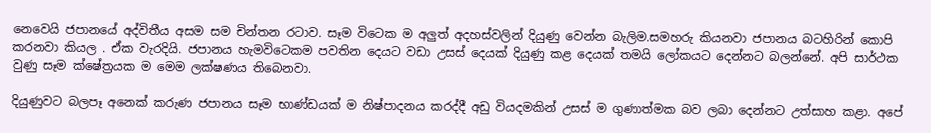නෙවෙයි ජපානයේ අද්විතීය අසම සම චින්තන රටාව. සෑම විටෙක ම අලුත් අදහස්වලින් දියුණු වෙන්න බැලිම.සමහරු කියනවා ජපානය බටහිරින් කොපි කරනවා කියල . ඒක වැරදියි. ජපානය හැමවිටෙකම පවතින දෙයට වඩා උසස් දෙයක් දියුණු කළ දෙයක් තමයි ලෝකයට දෙන්නට බලන්නේ. අපි සාර්ථක වුණු සෑම ක්ෂේත්‍රයක ම මෙම ලක්ෂණය තිබෙනවා.

දියුණුවට බලපෑ අනෙක් කරුණ ජපානය සෑම භාණ්ඩයක් ම නිෂ්පාදනය කරද්දී අඩු වියදමකින් උසස් ම ගුණාත්මක බව ලබා දෙන්නට උත්සාහ කළා. අපේ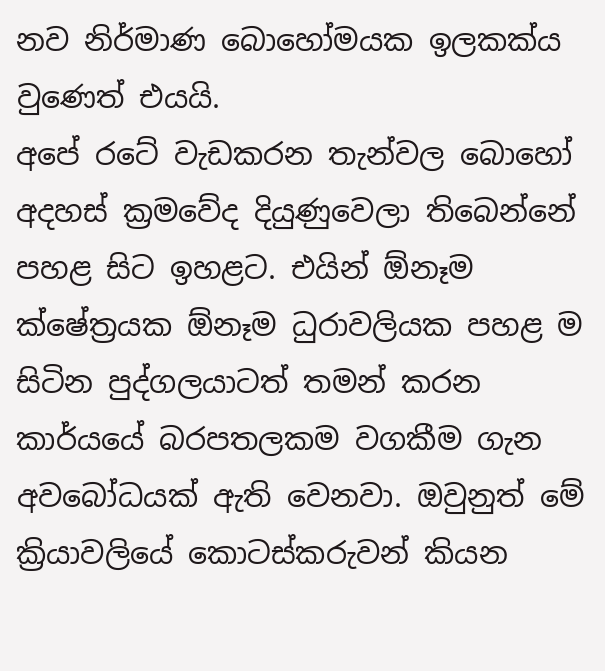නව නිර්මාණ බොහෝමයක ඉලකක්ය වුණෙත් එයයි.
අපේ රටේ වැඩකරන තැන්වල බොහෝ අදහස් ක්‍රමවේද දියුණුවෙලා තිබෙන්නේ පහළ සිට ඉහළට. එයින් ඕනෑම ක්ෂේත්‍රයක ඕනෑම ධුරාවලියක පහළ ම සිටින පුද්ගලයාටත් තමන් කරන කාර්යයේ බරපතලකම වගකීම ගැන අවබෝධයක් ඇති වෙනවා. ඔවුනුත් මේ ක්‍රියාවලියේ කොටස්කරුවන් කියන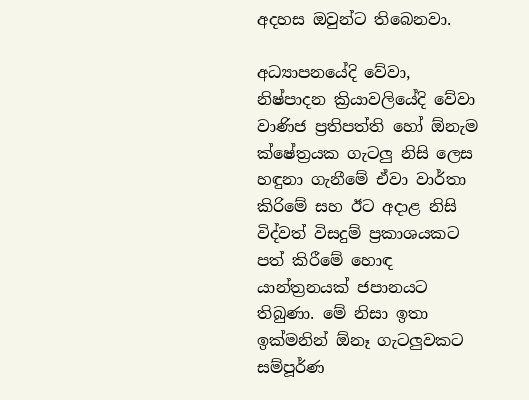අදහස ඔවුන්ට තිබෙනවා.

අධ්‍යාපනයේදි වේවා, නිෂ්පාදන ක්‍රියාවලියේදි වේවා වාණිජ ප්‍රතිපත්ති හෝ ඕනැම ක්ෂේත්‍රයක ගැටලු නිසි ලෙස හඳුනා ගැනීමේ ඒවා වාර්තා කිරිමේ සහ ඊට අදාළ නිසි විද්වත් විසදුම් ප්‍රකාශයකට පත් කිරීමේ හොඳ යාන්ත්‍රනයක් ජපානයට තිබුණා. මේ නිසා ඉතා ඉක්මනින් ඕනෑ ගැටලුවකට සම්පූර්ණ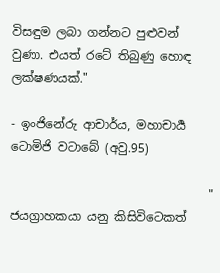විසඳුම ලබා ගන්නට පුළුවන් වුණා. එයත් රටේ තිබුණු හොඳ ලක්ෂණයක්."

- ඉංජිනේරු ආචාර්ය, මහාචාර්‍ය ටොමිජි වටාබේ (අවු.95)

                                 " ජයග්‍රාහකයා යනු කිසිවිටෙකත්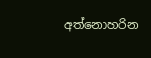අත්නොහරින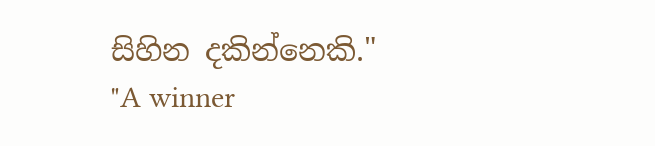සිහින දකින්නෙකි." "A winner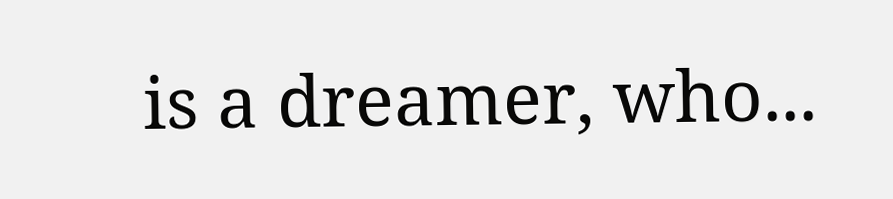is a dreamer, who...